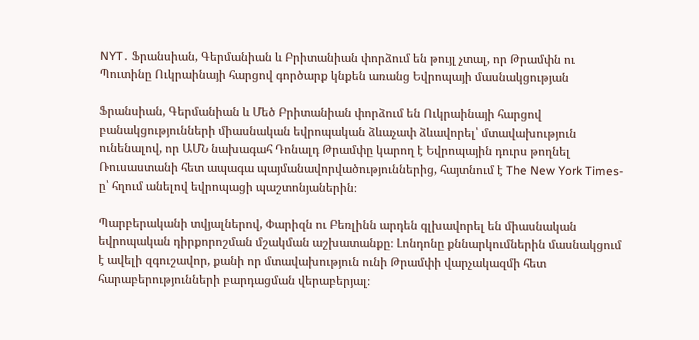NYT․ Ֆրանսիան, Գերմանիան և Բրիտանիան փորձում են թույլ չտալ, որ Թրամփն ու Պուտինը Ուկրաինայի հարցով գործարք կնքեն առանց Եվրոպայի մասնակցության

Ֆրանսիան, Գերմանիան և Մեծ Բրիտանիան փորձում են Ուկրաինայի հարցով բանակցությունների միասնական եվրոպական ձևաչափ ձևավորել՝ մտավախություն ունենալով, որ ԱՄՆ նախագահ Դոնալդ Թրամփը կարող է Եվրոպային դուրս թողնել Ռուսաստանի հետ ապագա պայմանավորվածություններից, հայտնում է The New York Times-ը՝ հղում անելով եվրոպացի պաշտոնյաներին։

Պարբերականի տվյալներով, Փարիզն ու Բեռլինն արդեն գլխավորել են միասնական եվրոպական դիրքորոշման մշակման աշխատանքը։ Լոնդոնը քննարկումներին մասնակցում է ավելի զգուշավոր, քանի որ մտավախություն ունի Թրամփի վարչակազմի հետ հարաբերությունների բարդացման վերաբերյալ։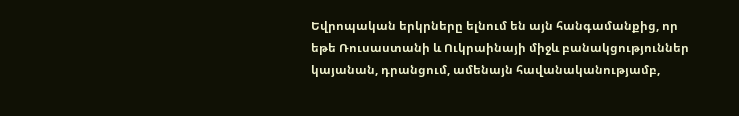Եվրոպական երկրները ելնում են այն հանգամանքից, որ եթե Ռուսաստանի և Ուկրաինայի միջև բանակցություններ կայանան, դրանցում, ամենայն հավանականությամբ,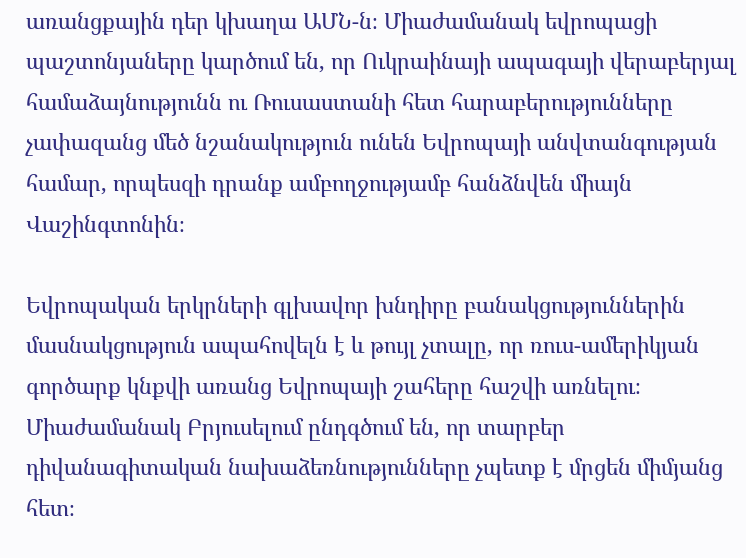առանցքային դեր կխաղա ԱՄՆ-ն։ Միաժամանակ եվրոպացի պաշտոնյաները կարծում են, որ Ուկրաինայի ապագայի վերաբերյալ համաձայնությունն ու Ռուսաստանի հետ հարաբերությունները չափազանց մեծ նշանակություն ունեն Եվրոպայի անվտանգության համար, որպեսզի դրանք ամբողջությամբ հանձնվեն միայն Վաշինգտոնին։

Եվրոպական երկրների գլխավոր խնդիրը բանակցություններին մասնակցություն ապահովելն է և թույլ չտալը, որ ռուս-ամերիկյան գործարք կնքվի առանց Եվրոպայի շահերը հաշվի առնելու։ Միաժամանակ Բրյուսելում ընդգծում են, որ տարբեր դիվանագիտական նախաձեռնությունները չպետք է մրցեն միմյանց հետ։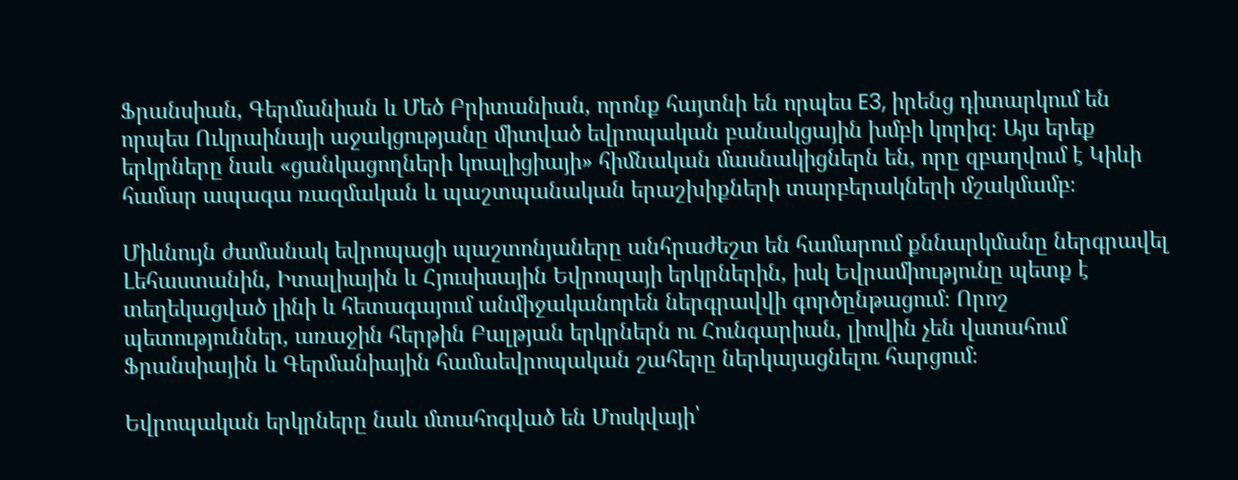Ֆրանսիան, Գերմանիան և Մեծ Բրիտանիան, որոնք հայտնի են որպես E3, իրենց դիտարկում են որպես Ուկրաինայի աջակցությանը միտված եվրոպական բանակցային խմբի կորիզ։ Այս երեք երկրները նաև «ցանկացողների կոալիցիայի» հիմնական մասնակիցներն են, որը զբաղվում է Կիևի համար ապագա ռազմական և պաշտպանական երաշխիքների տարբերակների մշակմամբ։

Միևնույն ժամանակ եվրոպացի պաշտոնյաները անհրաժեշտ են համարում քննարկմանը ներգրավել Լեհաստանին, Իտալիային և Հյուսիսային Եվրոպայի երկրներին, իսկ Եվրամիությունը պետք է տեղեկացված լինի և հետագայում անմիջականորեն ներգրավվի գործընթացում։ Որոշ պետություններ, առաջին հերթին Բալթյան երկրներն ու Հունգարիան, լիովին չեն վստահում Ֆրանսիային և Գերմանիային համաեվրոպական շահերը ներկայացնելու հարցում։

Եվրոպական երկրները նաև մտահոգված են Մոսկվայի՝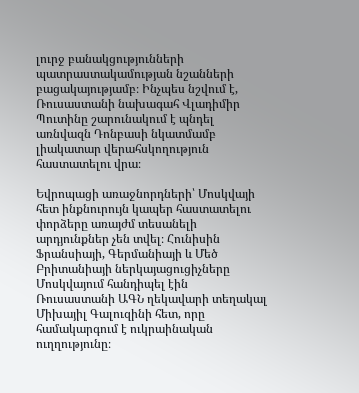լուրջ բանակցությունների պատրաստակամության նշանների բացակայությամբ։ Ինչպես նշվում է, Ռուսաստանի նախագահ Վլադիմիր Պուտինը շարունակում է պնդել առնվազն Դոնբասի նկատմամբ լիակատար վերահսկողություն հաստատելու վրա։

Եվրոպացի առաջնորդների՝ Մոսկվայի հետ ինքնուրույն կապեր հաստատելու փորձերը առայժմ տեսանելի արդյունքներ չեն տվել։ Հունիսին Ֆրանսիայի, Գերմանիայի և Մեծ Բրիտանիայի ներկայացուցիչները Մոսկվայում հանդիպել էին Ռուսաստանի ԱԳՆ ղեկավարի տեղակալ Միխայիլ Գալուզինի հետ, որը համակարգում է ուկրաինական ուղղությունը։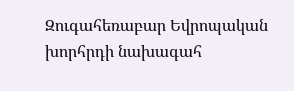Զուգահեռաբար Եվրոպական խորհրդի նախագահ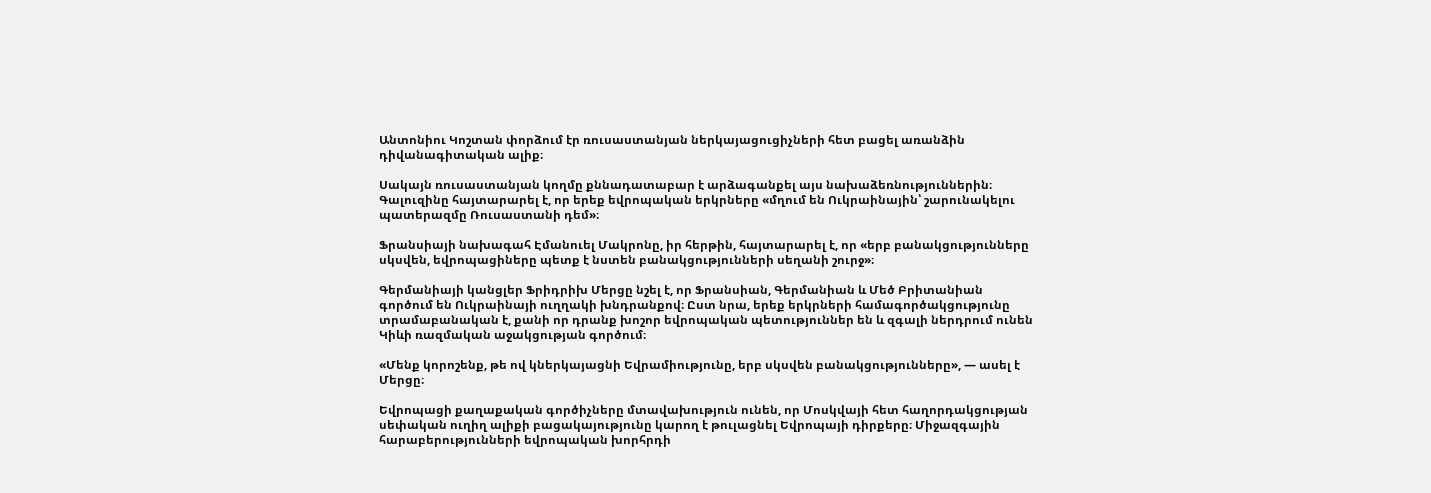Անտոնիու Կոշտան փորձում էր ռուսաստանյան ներկայացուցիչների հետ բացել առանձին դիվանագիտական ալիք։

Սակայն ռուսաստանյան կողմը քննադատաբար է արձագանքել այս նախաձեռնություններին։ Գալուզինը հայտարարել է, որ երեք եվրոպական երկրները «մղում են Ուկրաինային՝ շարունակելու պատերազմը Ռուսաստանի դեմ»։

Ֆրանսիայի նախագահ Էմանուել Մակրոնը, իր հերթին, հայտարարել է, որ «երբ բանակցությունները սկսվեն, եվրոպացիները պետք է նստեն բանակցությունների սեղանի շուրջ»։

Գերմանիայի կանցլեր Ֆրիդրիխ Մերցը նշել է, որ Ֆրանսիան, Գերմանիան և Մեծ Բրիտանիան գործում են Ուկրաինայի ուղղակի խնդրանքով։ Ըստ նրա, երեք երկրների համագործակցությունը տրամաբանական է, քանի որ դրանք խոշոր եվրոպական պետություններ են և զգալի ներդրում ունեն Կիևի ռազմական աջակցության գործում։

«Մենք կորոշենք, թե ով կներկայացնի Եվրամիությունը, երբ սկսվեն բանակցությունները», — ասել է Մերցը։

Եվրոպացի քաղաքական գործիչները մտավախություն ունեն, որ Մոսկվայի հետ հաղորդակցության սեփական ուղիղ ալիքի բացակայությունը կարող է թուլացնել Եվրոպայի դիրքերը։ Միջազգային հարաբերությունների եվրոպական խորհրդի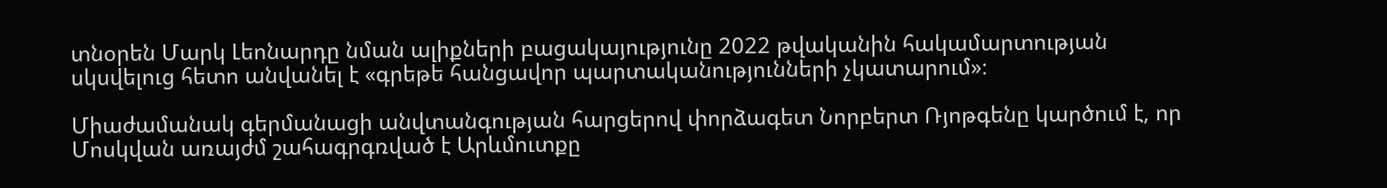տնօրեն Մարկ Լեոնարդը նման ալիքների բացակայությունը 2022 թվականին հակամարտության սկսվելուց հետո անվանել է «գրեթե հանցավոր պարտականությունների չկատարում»։

Միաժամանակ գերմանացի անվտանգության հարցերով փորձագետ Նորբերտ Ռյոթգենը կարծում է, որ Մոսկվան առայժմ շահագրգռված է Արևմուտքը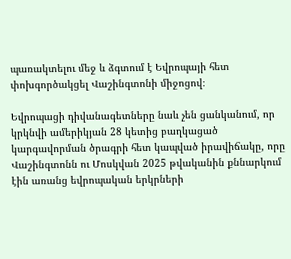պառակտելու մեջ և ձգտում է Եվրոպայի հետ փոխգործակցել Վաշինգտոնի միջոցով։

Եվրոպացի դիվանագետները նաև չեն ցանկանում, որ կրկնվի ամերիկյան 28 կետից բաղկացած կարգավորման ծրագրի հետ կապված իրավիճակը, որը Վաշինգտոնն ու Մոսկվան 2025 թվականին քննարկում էին առանց եվրոպական երկրների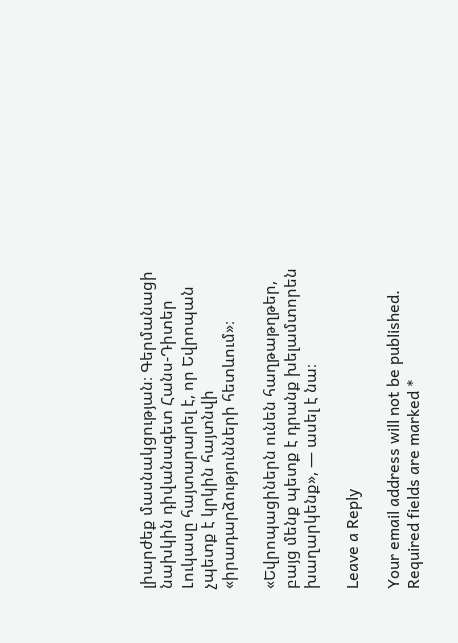լիարժեք մասնակցության։ Գերմանացի նախկին դիվանագետ Հանս-Դիտեր Լուկասը հայտարարել է, որ Եվրոպան չպետք է կրկին հայտնվի «իրադարձությունների հետևում»։

«Եվրոպացիներն ունեն հաղթաթղթեր, բայց մենք պետք է դրանք խելամտորեն խաղարկենք», — ասել է նա։

Leave a Reply

Your email address will not be published. Required fields are marked *